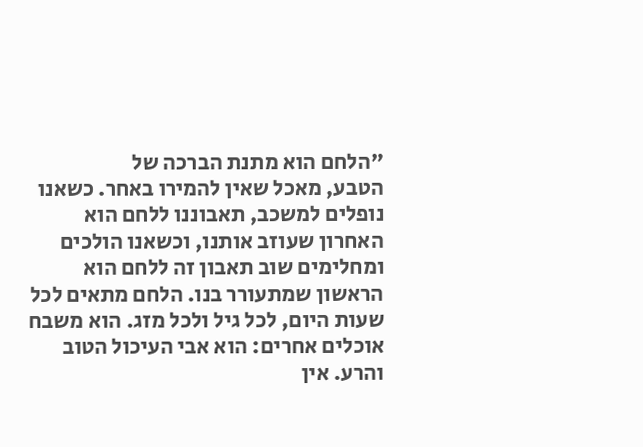"הלחם הוא מתנת הברכה של
הטבע, מאכל שאין להמירו באחר. כשאנו
נופלים למשכב, תאבוננו ללחם הוא
האחרון שעוזב אותנו, וכשאנו הולכים
ומחלימים שוב תאבון זה ללחם הוא
הראשון שמתעורר בנו. הלחם מתאים לכל
שעות היום, לכל גיל ולכל מזג. הוא משבח
אוכלים אחרים: הוא אבי העיכול הטוב
והרע. אין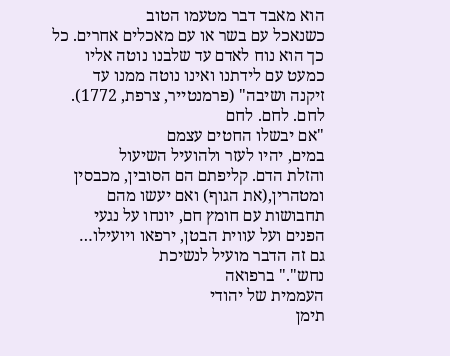הוא מאבד דבר מטעמו הטוב
כשנאכל עם בשר או עם מאכלים אחרים. כל
כך הוא נוח לאדם עד שלבנו נוטה אליו
כמעט עם לידתנו ואינו נוטה ממנו עד
זיקנה ושיבה" (פרמנטייר, צרפת, 1772).
לחם. לחם. לחם
"אם יבשלו החטים עצמם
במים, יהיו לעזר ולהועיל השיעול
והזלת הדם. קליפתם הם הסובין, מכבסין
ומטהרין,(את הגוף) ואם יעשו מהם
תחבושות עם חומץ חם, יונחו על נגעי
הפנים ועל עווית הבטן, ירפאו ויועילו…
גם זה הדבר מועיל לנשיכת
נחש"." ברפואה
העממית של יהודי
תימן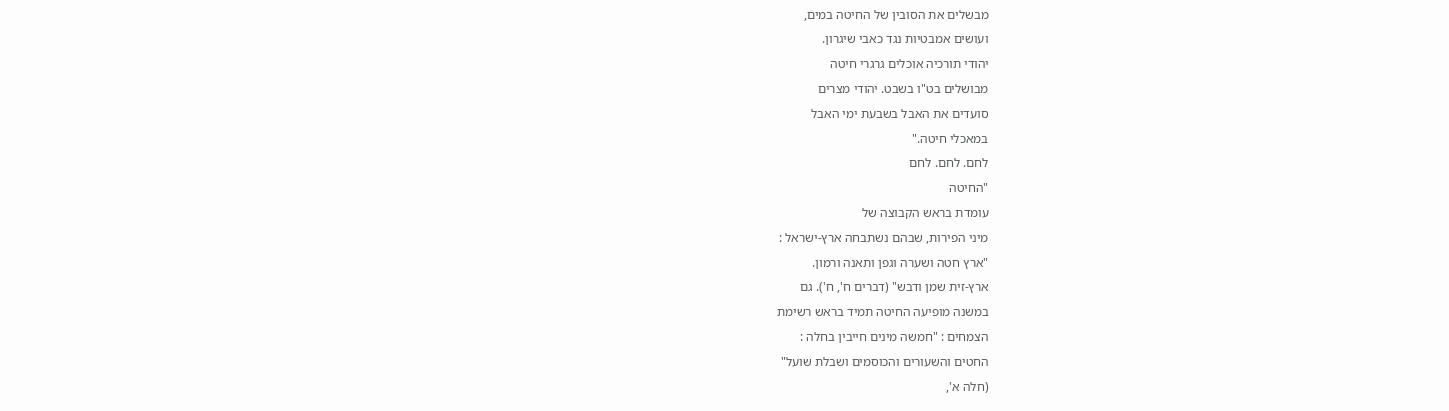מבשלים את הסובין של החיטה במים,
ועושים אמבטיות נגד כאבי שיגרון.
יהודי תורכיה אוכלים גרגרי חיטה
מבושלים בט"ו בשבט. יהודי מצרים
סועדים את האבל בשבעת ימי האבל
במאכלי חיטה."
לחם. לחם. לחם
"החיטה
עומדת בראש הקבוצה של
מיני הפירות, שבהם נשתבחה ארץ-ישראל :
"ארץ חטה ושערה וגפן ותאנה ורמון.
ארץ-זית שמן ודבש" (דברים ח', ח'). גם
במשנה מופיעה החיטה תמיד בראש רשימת
הצמחים : "חמשה מינים חייבין בחלה :
החטים והשעורים והכוסמים ושבלת שועל"
(חלה א',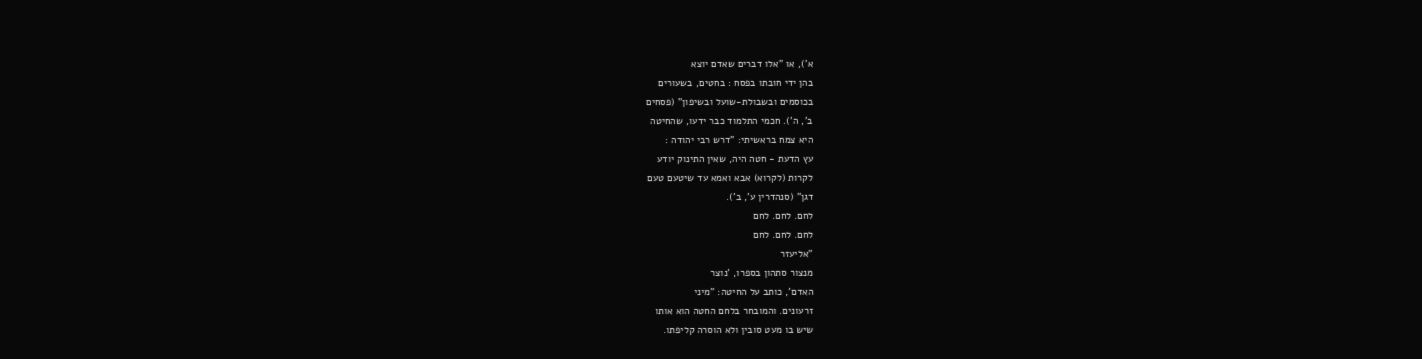א'), או "אלו דברים שאדם יוצא
בהן ידי חובתו בפסח : בחטים, בשעורים
בכוסמים ובשבולת-שועל ובשיפון" (פסחים
ב', ה'). חכמי התלמוד כבר ידעו, שהחיטה
היא צמח בראשיתי: "דרש רבי יהודה :
עץ הדעת - חטה היה, שאין התינוק יודע
לקרות (לקרוא) אבא ואמא עד שיטעם טעם
דגן" (סנהדרין ע', ב').
לחם. לחם. לחם
לחם. לחם. לחם
"אליעזר
מנצור סתהון בספרו, 'נוצר
האדם', כותב על החיטה: "מיני
זרעונים. והמובחר בלחם החטה הוא אותו
שיש בו מעט סובין ולא הוסרה קליפתו.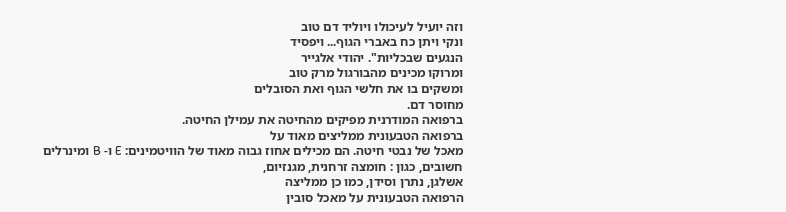וזה יועיל לעיכולו ויוליד דם טוב
ונקי ויתן כח באברי הגוף... ויפסיד
הנגעים שבכליות". יהודי אלגייר
ומרוקו מכינים מהבורגול מרק טוב
ומשקים בו את חלשי הגוף ואת הסובלים
מחוסר דם.
ברפואה המודרנית מפיקים מהחיטה את עמילן החיטה.
ברפואה הטבעונית ממליצים מאוד על
מאכל של נבטי חיטה. הם מכילים אחוז גבוה מאוד של הוויטמינים: E ו- B ומינרלים
חשובים, כגון : חומצה זרחנית, מגנזיום,
אשלגן, נתרן וסידן, כמו כן ממליצה
הרפואה הטבעונית על מאכל סובין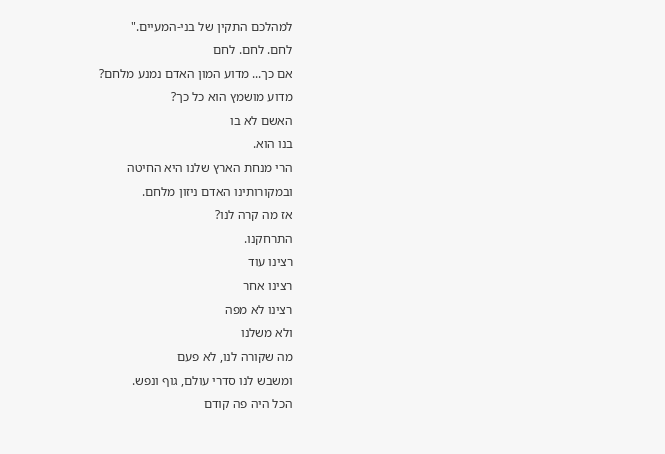למהלכם התקין של בני-המעיים."
לחם. לחם. לחם
אם כך... מדוע המון האדם נמנע מלחם?
מדוע מושמץ הוא כל כך?
האשם לא בו
בנו הוא.
הרי מנחת הארץ שלנו היא החיטה
ובמקורותינו האדם ניזון מלחם.
אז מה קרה לנו?
התרחקנו.
רצינו עוד
רצינו אחר
רצינו לא מפה
ולא משלנו
מה שקורה לנו, לא פעם
ומשבש לנו סדרי עולם, גוף ונפש.
הכל היה פה קודם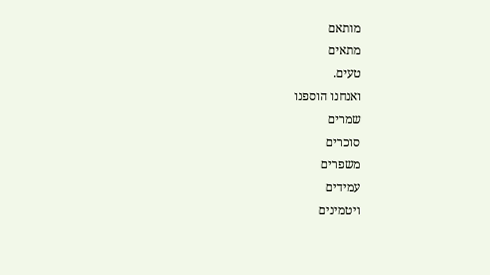מותאם
מתאים
טעים.
ואנחנו הוספנו
שמרים
סוכרים
משפרים
עמידים
ויטמינים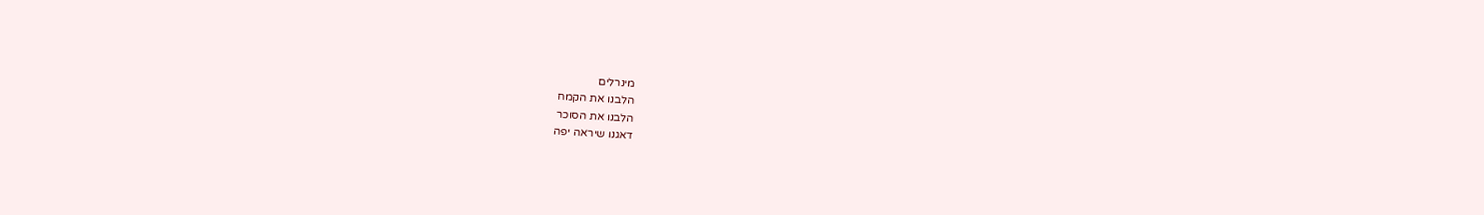מינרלים
הלבנו את הקמח
הלבנו את הסוכר
דאגנו שיראה יפה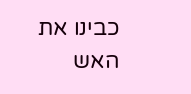כבינו את האש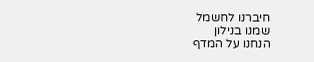חיברנו לחשמל
שמנו בנילון
הנחנו על המדף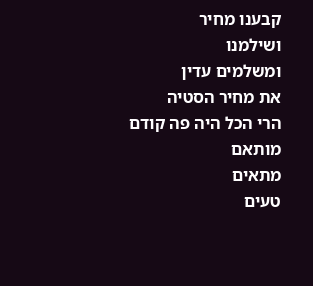קבענו מחיר
ושילמנו
ומשלמים עדין
את מחיר הסטיה
הרי הכל היה פה קודם
מותאם
מתאים
טעים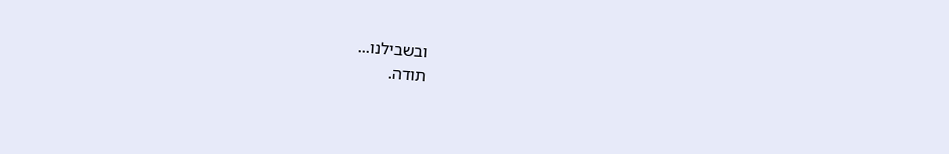ובשבילנו...
תודה.